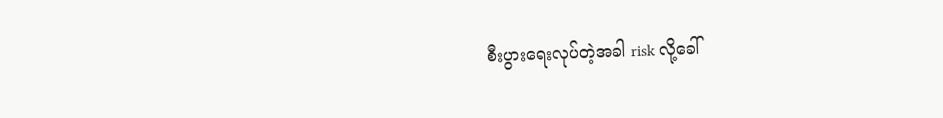စီးပွားရေးလုပ်တဲ့အခါ risk လို့ခေါ်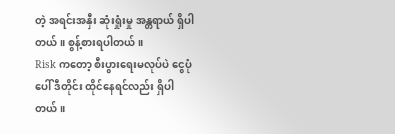တဲ့ အရင်းအနှီး ဆုံးရှုံးမှု အန္တရာယ် ရှိပါတယ်။ စွန့်စားရပါတယ်။
Risk ကတော့ စီးပွားရေးမလုပ်ပဲ ငွေပုံပေါ် ဒီတိုင်း ထိုင်နေရင်လည်း ရှိပါတယ်။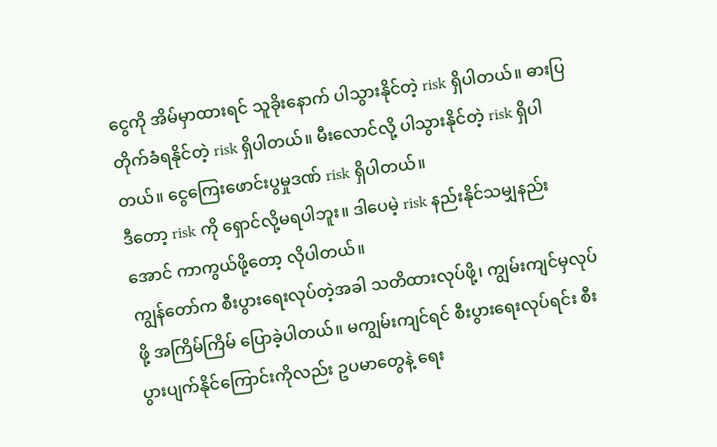ငွေကို အိမ်မှာထားရင် သူခိုးနောက် ပါသွားနိုင်တဲ့ risk ရှိပါတယ်။ ဓားပြတိုက်ခံရနိုင်တဲ့ risk ရှိပါတယ်။ မီးလောင်လို့ ပါသွားနိုင်တဲ့ risk ရှိပါတယ်။ ငွေကြေးဖောင်းပွမှုဒဏ် risk ရှိပါတယ်။
ဒီတော့ risk ကို ရှောင်လို့မရပါဘူး။ ဒါပေမဲ့ risk နည်းနိုင်သမျှနည်းအောင် ကာကွယ်ဖို့တော့ လိုပါတယ်။
ကျွန်တော်က စီးပွားရေးလုပ်တဲ့အခါ သတိထားလုပ်ဖို့၊ ကျွမ်းကျင်မှလုပ်ဖို့ အကြိမ်ကြိမ် ပြောခဲ့ပါတယ်။ မကျွမ်းကျင်ရင် စီးပွားရေးလုပ်ရင်း စီးပွားပျက်နိုင်ကြောင်းကိုလည်း ဥပမာတွေနဲ့ ရေး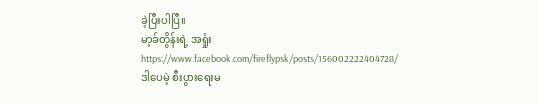ခဲ့ပြီးပါပြီ။
မာ့ခ်တွိန်းရဲ့ အရှုံး https://www.facebook.com/fireflypsk/posts/156002222404728/
ဒါပေမဲ့ စီးပွားရေးမ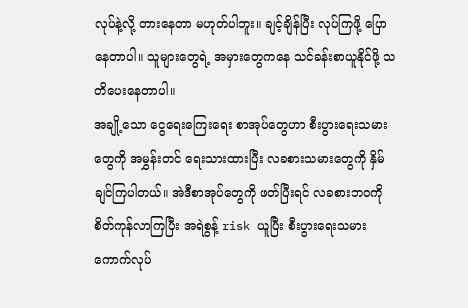လုပ်နဲ့လို့ တားနေတာ မဟုတ်ပါဘူး။ ချင့်ချိန်ပြီး လုပ်ကြဖို့ ပြောနေတာပါ။ သူများတွေရဲ့ အမှားတွေကနေ သင်ခန်းစာယူနိုင်ဖို့ သတိပေးနေတာပါ။
အချို့သော ငွေရေးကြေးရေး စာအုပ်တွေဟာ စီးပွားရေးသမားတွေကို အမွှန်းတင် ရေးသားထားပြီး လခစားသမားတွေကို နှိမ်ချင်ကြပါတယ်။ အဲဒီစာအုပ်တွေကို ဖတ်ပြီးရင် လခစားဘဝကို စိတ်ကုန်လာကြပြီး အရဲစွန့် risk ယူပြီး စီးပွားရေးသမား ကောက်လုပ်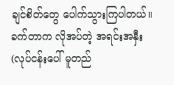ချင်စိတ်တွေ ပေါက်သွားကြပါတယ်။
ခက်တာက လိုအပ်တဲ့ အရင်းအနှီး (လုပ်ငန်းပေါ် မူတည်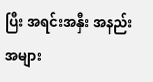ပြီး အရင်းအနှီး အနည်းအများ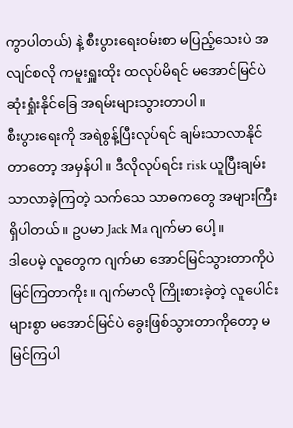ကွာပါတယ်) နဲ့ စီးပွားရေးဝမ်းစာ မပြည့်သေးပဲ အလျင်စလို ကမူးရှူးထိုး ထလုပ်မိရင် မအောင်မြင်ပဲ ဆုံးရှုံးနိုင်ခြေ အရမ်းများသွားတာပါ။
စီးပွားရေးကို အရဲစွန့်ပြီးလုပ်ရင် ချမ်းသာလာနိုင်တာတော့ အမှန်ပါ။ ဒီလိုလုပ်ရင်း risk ယူပြီးချမ်းသာလာခဲ့ကြတဲ့ သက်သေ သာဓကတွေ အများကြီး ရှိပါတယ်။ ဥပမာ Jack Ma ဂျက်မာ ပေါ့။
ဒါပေမဲ့ လူတွေက ဂျက်မာ အောင်မြင်သွားတာကိုပဲ မြင်ကြတာကိုး။ ဂျက်မာလို ကြိုးစားခဲ့တဲ့ လူပေါင်းများစွာ မအောင်မြင်ပဲ ခွေးဖြစ်သွားတာကိုတော့ မမြင်ကြပါ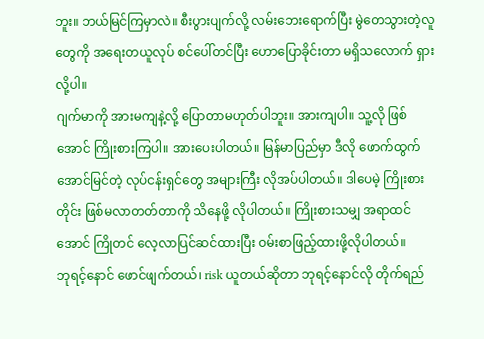ဘူး။ ဘယ်မြင်ကြမှာလဲ။ စီးပွားပျက်လို့ လမ်းဘေးရောက်ပြီး မွဲတေသွားတဲ့လူတွေကို အရေးတယူလုပ် စင်ပေါ်တင်ပြီး ဟောပြောခိုင်းတာ မရှိသလောက် ရှားလို့ပါ။
ဂျက်မာကို အားမကျနဲ့လို့ ပြောတာမဟုတ်ပါဘူး။ အားကျပါ။ သူ့လို ဖြစ်အောင် ကြိုးစားကြပါ။ အားပေးပါတယ်။ မြန်မာပြည်မှာ ဒီလို ဖောက်ထွက်အောင်မြင်တဲ့ လုပ်ငန်းရှင်တွေ အများကြီး လိုအပ်ပါတယ်။ ဒါပေမဲ့ ကြိုးစားတိုင်း ဖြစ်မလာတတ်တာကို သိနေဖို့ လိုပါတယ်။ ကြိုးစားသမျှ အရာထင်အောင် ကြိုတင် လေ့လာပြင်ဆင်ထားပြီး ဝမ်းစာဖြည့်ထားဖို့လိုပါတယ်။
ဘုရင့်နောင် ဖောင်ဖျက်တယ်၊ risk ယူတယ်ဆိုတာ ဘုရင့်နောင်လို တိုက်ရည်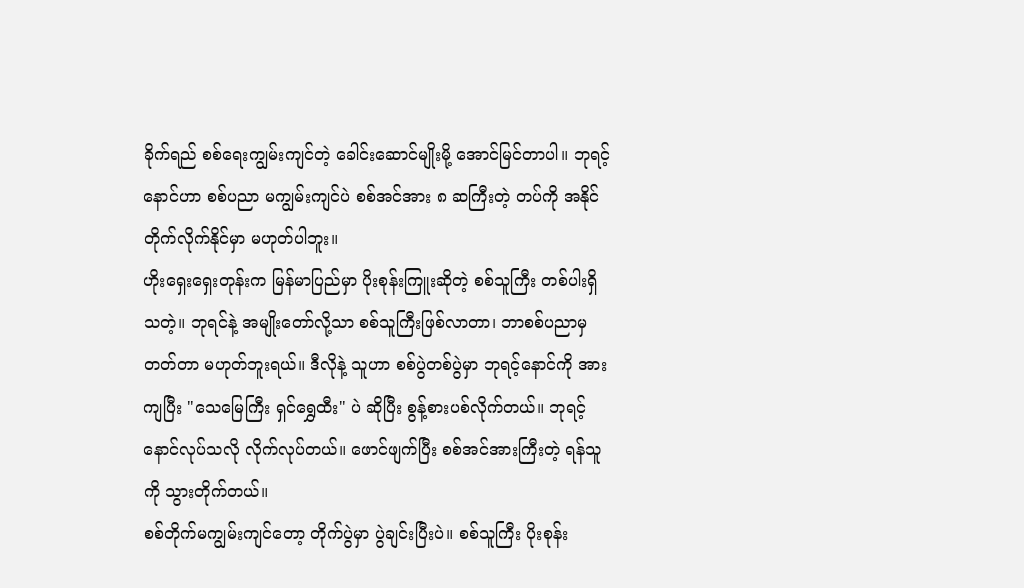ခိုက်ရည် စစ်ရေးကျွမ်းကျင်တဲ့ ခေါင်းဆောင်မျိုးမို့ အောင်မြင်တာပါ။ ဘုရင့်နောင်ဟာ စစ်ပညာ မကျွမ်းကျင်ပဲ စစ်အင်အား ၈ ဆကြီးတဲ့ တပ်ကို အနိုင် တိုက်လိုက်နိုင်မှာ မဟုတ်ပါဘူး။
ဟိုးရှေးရှေးတုန်းက မြန်မာပြည်မှာ ပိုးစုန်းကြူးဆိုတဲ့ စစ်သူကြီး တစ်ပါးရှိသတဲ့။ ဘုရင်နဲ့ အမျိုးတော်လို့သာ စစ်သူကြီးဖြစ်လာတာ၊ ဘာစစ်ပညာမှ တတ်တာ မဟုတ်ဘူးရယ်။ ဒီလိုနဲ့ သူဟာ စစ်ပွဲတစ်ပွဲမှာ ဘုရင့်နောင်ကို အားကျပြီး "သေမြေကြီး ရှင်ရွှေထီး" ပဲ ဆိုပြီး စွန့်စားပစ်လိုက်တယ်။ ဘုရင့်နောင်လုပ်သလို လိုက်လုပ်တယ်။ ဖောင်ဖျက်ပြီး စစ်အင်အားကြီးတဲ့ ရန်သူကို သွားတိုက်တယ်။
စစ်တိုက်မကျွမ်းကျင်တော့ တိုက်ပွဲမှာ ပွဲချင်းပြီးပဲ။ စစ်သူကြီး ပိုးစုန်း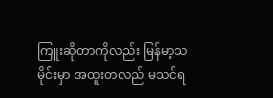ကြူးဆိုတာကိုလည်း မြန်မာ့သမိုင်းမှာ အထူးတလည် မသင်ရ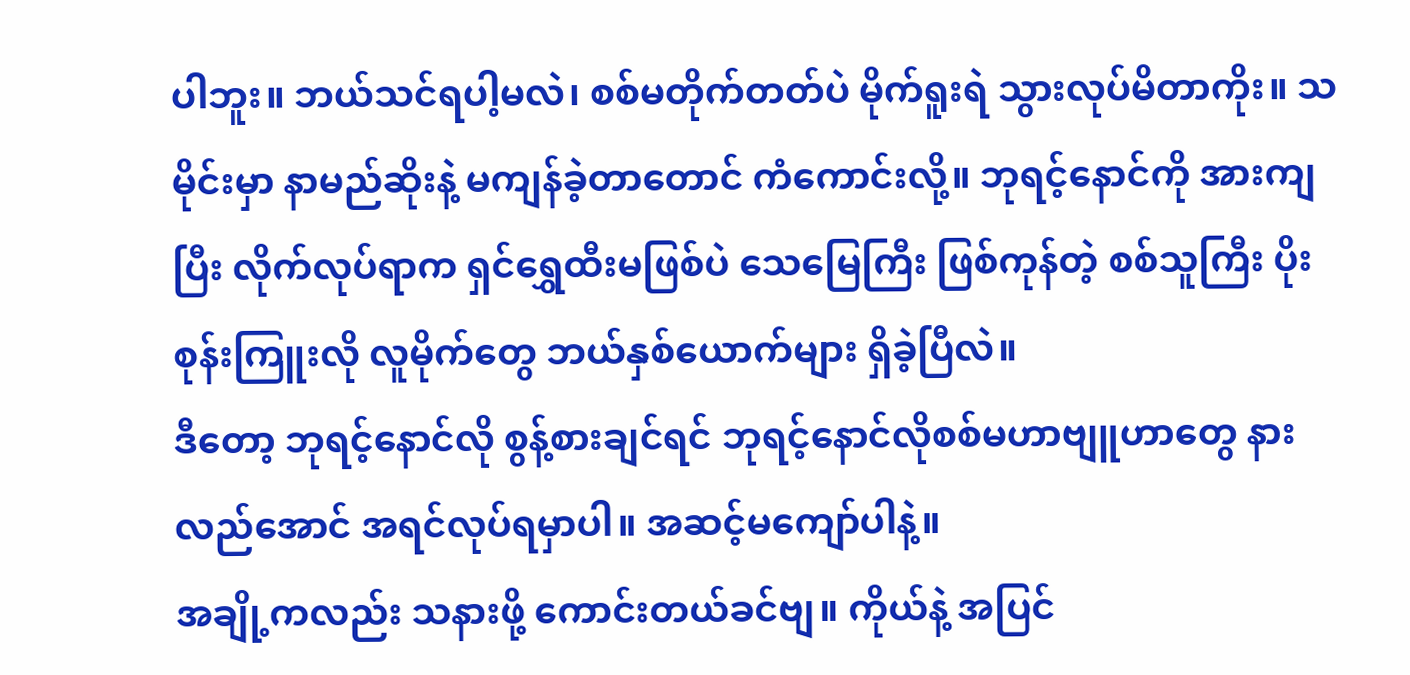ပါဘူး။ ဘယ်သင်ရပါ့မလဲ၊ စစ်မတိုက်တတ်ပဲ မိုက်ရူးရဲ သွားလုပ်မိတာကိုး။ သမိုင်းမှာ နာမည်ဆိုးနဲ့ မကျန်ခဲ့တာတောင် ကံကောင်းလို့။ ဘုရင့်နောင်ကို အားကျပြီး လိုက်လုပ်ရာက ရှင်ရွှေထီးမဖြစ်ပဲ သေမြေကြီး ဖြစ်ကုန်တဲ့ စစ်သူကြီး ပိုးစုန်းကြူးလို လူမိုက်တွေ ဘယ်နှစ်ယောက်များ ရှိခဲ့ပြီလဲ။
ဒီတော့ ဘုရင့်နောင်လို စွန့်စားချင်ရင် ဘုရင့်နောင်လိုစစ်မဟာဗျူဟာတွေ နားလည်အောင် အရင်လုပ်ရမှာပါ။ အဆင့်မကျော်ပါနဲ့။
အချို့ကလည်း သနားဖို့ ကောင်းတယ်ခင်ဗျ။ ကိုယ်နဲ့ အပြင်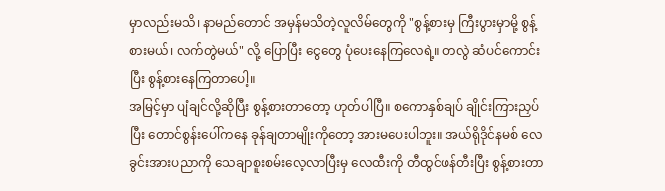မှာလည်းမသိ၊ နာမည်တောင် အမှန်မသိတဲ့လူလိမ်တွေကို "စွန့်စားမှ ကြီးပွားမှာမို့ စွန့်စားမယ်၊ လက်တွဲမယ်" လို့ ပြောပြီး ငွေတွေ ပုံပေးနေကြလေရဲ့။ တလွဲ ဆံပင်ကောင်းပြီး စွန့်စားနေကြတာပေါ့။
အမြင့်မှာ ပျံချင်လို့ဆိုပြီး စွန့်စားတာတော့ ဟုတ်ပါပြီ။ စကောနှစ်ချပ် ချိုင်းကြားညှပ်ပြီး တောင်စွန်းပေါ်ကနေ ခုန်ချတာမျိုးကိုတော့ အားမပေးပါဘူး။ အယ်ရိုဒိုင်နမစ် လေခွင်းအားပညာကို သေချာစူးစမ်းလေ့လာပြီးမှ လေထီးကို တီထွင်ဖန်တီးပြီး စွန့်စားတာ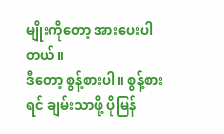မျိုးကိုတော့ အားပေးပါတယ်။
ဒီတော့ စွန့်စားပါ။ စွန့်စားရင် ချမ်းသာဖို့ ပိုမြန်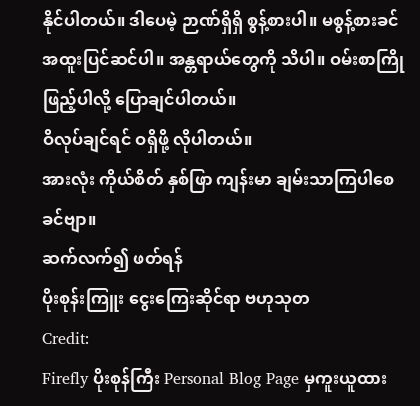နိုင်ပါတယ်။ ဒါပေမဲ့ ဉာဏ်ရှိရှိ စွန့်စားပါ။ မစွန့်စားခင် အထူးပြင်ဆင်ပါ။ အန္တရာယ်တွေကို သိပါ။ ဝမ်းစာကြိုဖြည့်ပါလို့ ပြောချင်ပါတယ်။
ဝိလုပ်ချင်ရင် ဝရှိဖို့ လိုပါတယ်။
အားလုံး ကိုယ်စိတ် နှစ်ဖြာ ကျန်းမာ ချမ်းသာကြပါစေ ခင်ဗျာ။
ဆက်လက်၍ ဖတ်ရန်
ပိုးစုန်းကြူး ငွေးကြေးဆိုင်ရာ ဗဟုသုတ
Credit:
Firefly ပိုးစုန်ကြီး Personal Blog Page မှကူးယူထား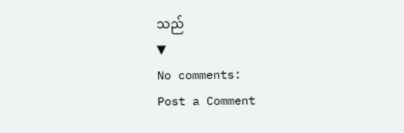သည်
▼
No comments:
Post a Comment